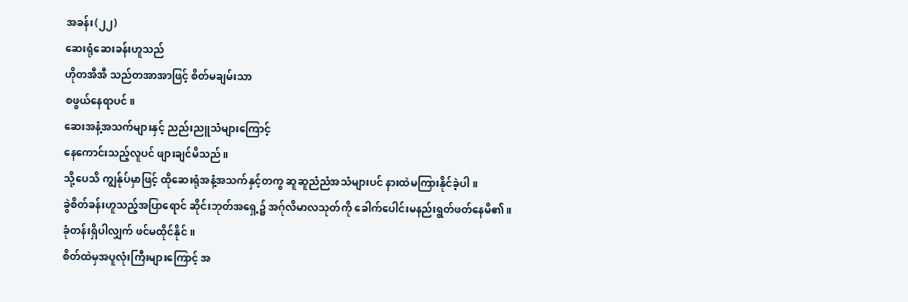အခန်း(၂၂)
ဆေးရုံဆေးခန်းဟူသည်
ဟိုတအီအီ သည်တအာအာဖြင့် စိတ်မချမ်းသာ
စဖွယ်နေရာပင်။
ဆေးအနံ့အသက်များနှင့် ညည်းညူသံများကြောင့်
နေကောင်းသည့်လူပင် ဖျားချင်မိသည်။
သို့ပေသိ ကျွန်ုပ်မှာဖြင့် ထိုဆေးရုံအနံ့အသက်နှင့်တကွ ဆူဆူညံညံအသံများပင် နားထဲမကြားနိုင်ခဲ့ပါ။
ခွဲစိတ်ခန်းဟူသည့်အပြာရောင် ဆိုင်းဘုတ်အရှေ့၌ အဂ်ုလိမာလသုတ်ကို ခေါက်ပေါင်းမနည်းရွတ်ဖတ်နေမိ၏။
ခုံတန်းရှိပါလျှက် ဖင်မထိုင်နိုင်။
စိတ်ထဲမှအပူလုံးကြီးများကြောင့် အ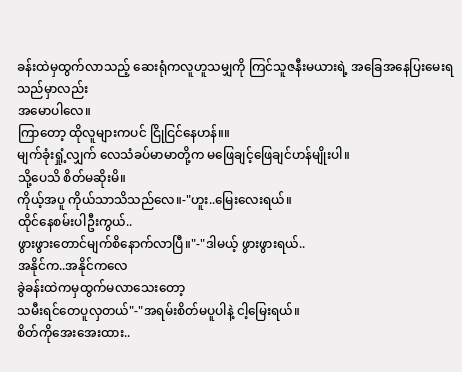ခန်းထဲမှထွက်လာသည့် ဆေးရုံကလူဟူသမျှကို ကြင်သူဇနီးမယားရဲ့ အခြေအနေပြးမေးရသည်မှာလည်း
အမောပါလေ။
ကြာတော့ ထိုလူများကပင် ငြိုငြင်နေဟန်။။
မျက်ခုံးရှုံ့လျှက် လေသံခပ်မာမာတို့က မဖြေချင့်ဖြေချင်ဟန်မျိုးပါ။
သို့ပေသိ စိတ်မဆိုးမိ။
ကိုယ့်အပူ ကိုယ်သာသိသည်လေ။-"ဟူး..မြေးလေးရယ်။
ထိုင်နေစမ်းပါဦးကွယ်..
ဖွားဖွားတောင်မျက်စိနောက်လာပြီ။"-"ဒါမယ့် ဖွားဖွားရယ်..
အနိုင်က..အနိုင်ကလေ
ခွဲခန်းထဲကမှထွက်မလာသေးတော့
သမီးရင်တေပူလှတယ်"-"အရမ်းစိတ်မပူပါနဲ့ ငါ့မြေးရယ်။
စိတ်ကိုအေးအေးထား..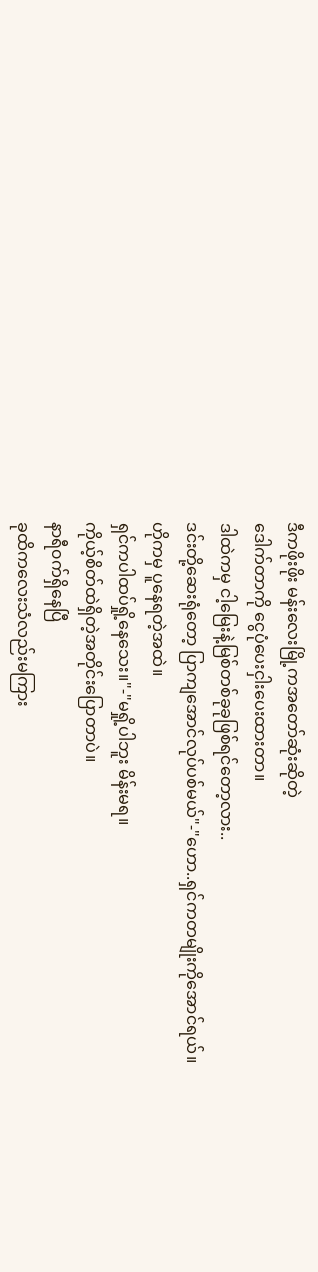ဒီကဖိုးဖိုး မန်းလေးမြို့ကအတော်ဆုံးဆိုတဲ့
ဒေါက်တာကို ငွေပုံပေးငှါးပေးထားတာ။
ဒါထဲကမှ ငါ့မြေးနဲ့မြစ်တစ်ခုခုဖြစ်ရင်တော့လား..
ဒင်းတို့ဆေးရုံတော့ ပြာကျအောင်လုပ်ပစ်မယ်"-"ဟော..ရှင်ကတမျိုးကိုအောင်ရယ်။
ဟိုကမှ ပူနေရတဲ့အထဲ။
ရှင်ကပါထပ်ရှို့နေသေး။"-"မရှို့ပါဘူး မိန်းမရ။
ကိုယ့်စိတ်ထဲရှိတဲ့အတိုင်းပြောတာပဲ။
နာရီ၀က်ရှိနေပြီ
ခုထိကလေးသံလည်းမကြား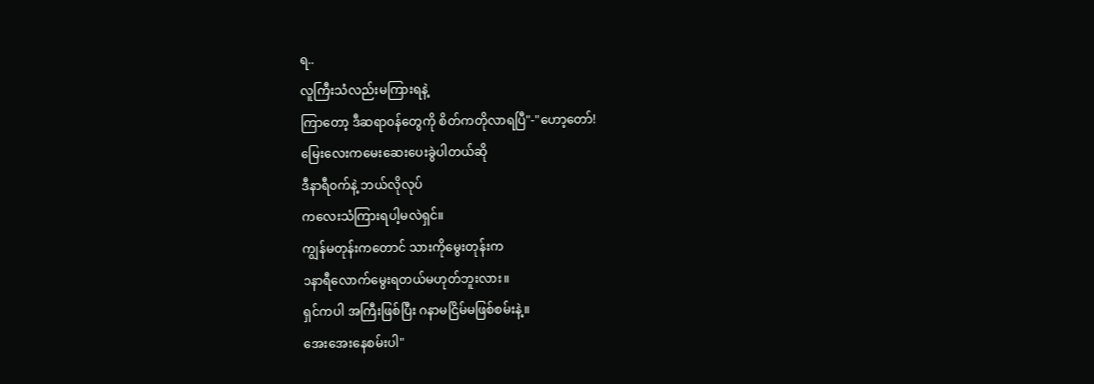ရ..
လူကြီးသံလည်းမကြားရနဲ့
ကြာတော့ ဒီဆရာ၀န်တွေကို စိတ်ကတိုလာရပြီ"-"ဟော့တော်!
မြေးလေးကမေးဆေးပေးခွဲပါတယ်ဆို
ဒီနာရီ၀က်နဲ့ ဘယ်လိုလုပ်
ကလေးသံကြားရပါ့မလဲရှင်။
ကျွန်မတုန်းကတောင် သားကိုမွေးတုန်းက
၁နာရီလောက်မွေးရတယ်မဟုတ်ဘူးလား။
ရှင်ကပါ အကြီးဖြစ်ပြီး ဂနာမငြိမ်မဖြစ်စမ်းနဲ့။
အေးအေးနေစမ်းပါ"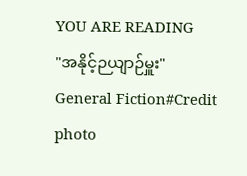YOU ARE READING
"အနိုင့်ဉယျာဉ်မှူး"
General Fiction#Credit photo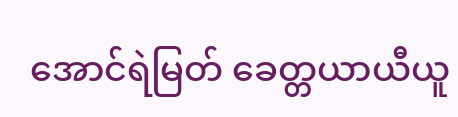အောင်ရဲမြတ် ခေတ္တယာယီယူ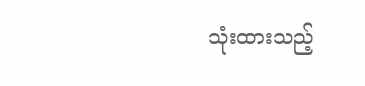သုံးထားသည့်